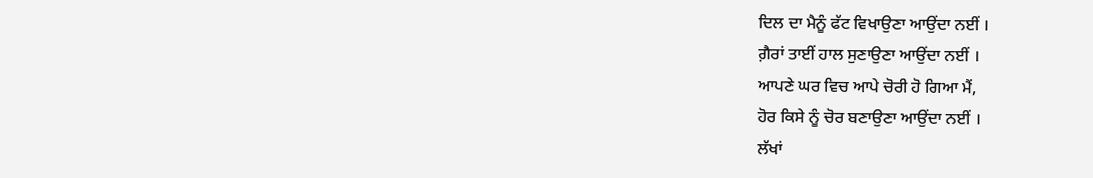ਦਿਲ ਦਾ ਮੈਨੂੰ ਫੱਟ ਵਿਖਾਉਣਾ ਆਉਂਦਾ ਨਈਂ ।
ਗ਼ੈਰਾਂ ਤਾਈਂ ਹਾਲ ਸੁਣਾਉਣਾ ਆਉਂਦਾ ਨਈਂ ।
ਆਪਣੇ ਘਰ ਵਿਚ ਆਪੇ ਚੋਰੀ ਹੋ ਗਿਆ ਮੈਂ,
ਹੋਰ ਕਿਸੇ ਨੂੰ ਚੋਰ ਬਣਾਉਣਾ ਆਉਂਦਾ ਨਈਂ ।
ਲੱਖਾਂ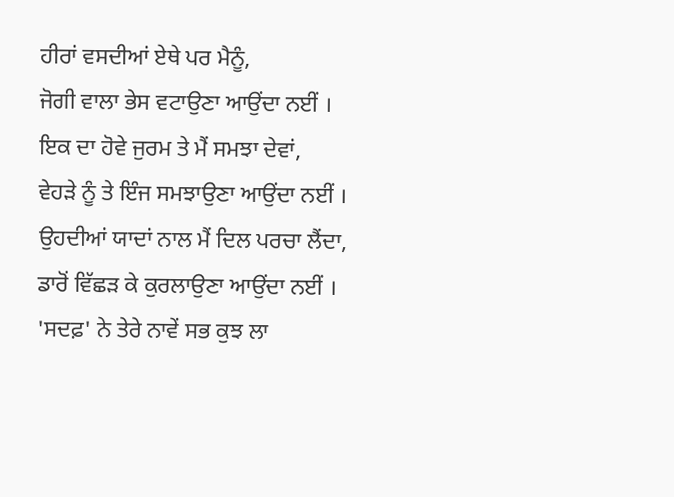ਹੀਰਾਂ ਵਸਦੀਆਂ ਏਥੇ ਪਰ ਮੈਨੂੰ,
ਜੋਗੀ ਵਾਲਾ ਭੇਸ ਵਟਾਉਣਾ ਆਉਂਦਾ ਨਈਂ ।
ਇਕ ਦਾ ਹੋਵੇ ਜੁਰਮ ਤੇ ਮੈਂ ਸਮਝਾ ਦੇਵਾਂ,
ਵੇਹੜੇ ਨੂੰ ਤੇ ਇੰਜ ਸਮਝਾਉਣਾ ਆਉਂਦਾ ਨਈਂ ।
ਉਹਦੀਆਂ ਯਾਦਾਂ ਨਾਲ ਮੈਂ ਦਿਲ ਪਰਚਾ ਲੈਂਦਾ,
ਡਾਰੋਂ ਵਿੱਛੜ ਕੇ ਕੁਰਲਾਉਣਾ ਆਉਂਦਾ ਨਈਂ ।
'ਸਦਫ਼' ਨੇ ਤੇਰੇ ਨਾਵੇਂ ਸਭ ਕੁਝ ਲਾ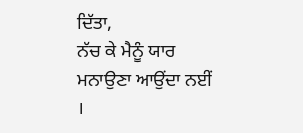ਦਿੱਤਾ,
ਨੱਚ ਕੇ ਮੈਨੂੰ ਯਾਰ ਮਨਾਉਣਾ ਆਉਂਦਾ ਨਈਂ ।